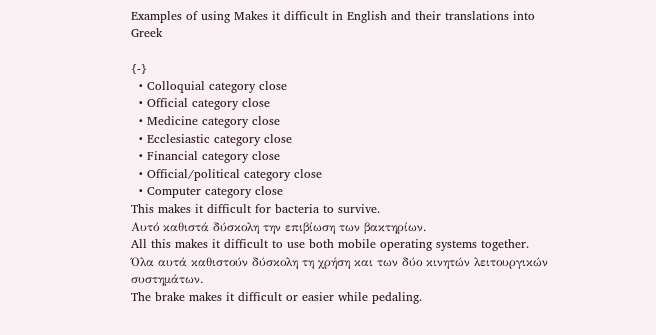Examples of using Makes it difficult in English and their translations into Greek

{-}
  • Colloquial category close
  • Official category close
  • Medicine category close
  • Ecclesiastic category close
  • Financial category close
  • Official/political category close
  • Computer category close
This makes it difficult for bacteria to survive.
Αυτό καθιστά δύσκολη την επιβίωση των βακτηρίων.
All this makes it difficult to use both mobile operating systems together.
Όλα αυτά καθιστούν δύσκολη τη χρήση και των δύο κινητών λειτουργικών συστημάτων.
The brake makes it difficult or easier while pedaling.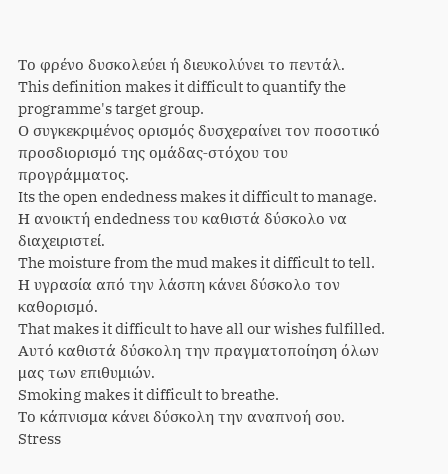Το φρένο δυσκολεύει ή διευκολύνει το πεντάλ.
This definition makes it difficult to quantify the programme's target group.
Ο συγκεκριμένος ορισμός δυσχεραίνει τον ποσοτικό προσδιορισμό της ομάδας-στόχου του προγράμματος.
Its the open endedness makes it difficult to manage.
Η ανοικτή endedness του καθιστά δύσκολο να διαχειριστεί.
The moisture from the mud makes it difficult to tell.
Η υγρασία από την λάσπη κάνει δύσκολο τον καθορισμό.
That makes it difficult to have all our wishes fulfilled.
Αυτό καθιστά δύσκολη την πραγματοποίηση όλων μας των επιθυμιών.
Smoking makes it difficult to breathe.
Το κάπνισμα κάνει δύσκολη την αναπνοή σου.
Stress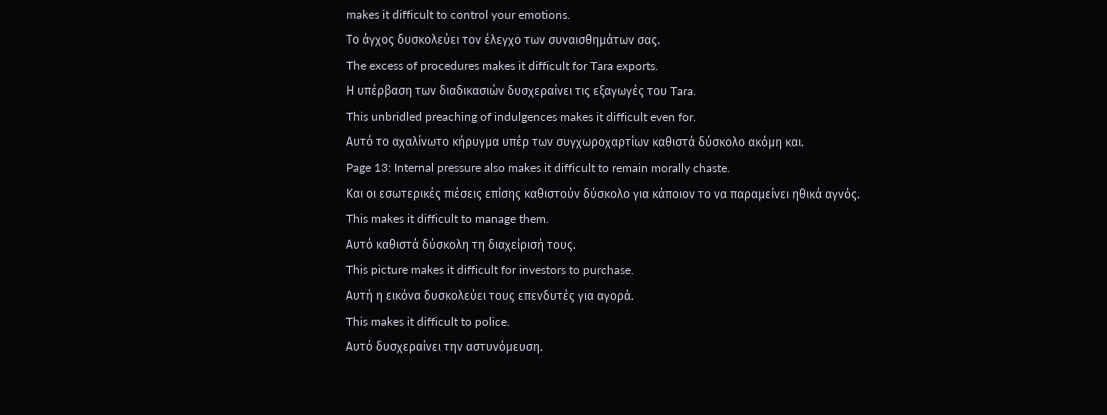makes it difficult to control your emotions.
Το άγχος δυσκολεύει τον έλεγχο των συναισθημάτων σας.
The excess of procedures makes it difficult for Tara exports.
Η υπέρβαση των διαδικασιών δυσχεραίνει τις εξαγωγές του Tara.
This unbridled preaching of indulgences makes it difficult even for.
Αυτό το αχαλίνωτο κήρυγμα υπέρ των συγχωροχαρτίων καθιστά δύσκολο ακόμη και.
Page 13: Internal pressure also makes it difficult to remain morally chaste.
Και οι εσωτερικές πιέσεις επίσης καθιστούν δύσκολο για κάποιον το να παραμείνει ηθικά αγνός.
This makes it difficult to manage them.
Αυτό καθιστά δύσκολη τη διαχείρισή τους.
This picture makes it difficult for investors to purchase.
Αυτή η εικόνα δυσκολεύει τους επενδυτές για αγορά.
This makes it difficult to police.
Αυτό δυσχεραίνει την αστυνόμευση.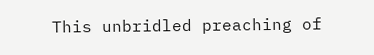This unbridled preaching of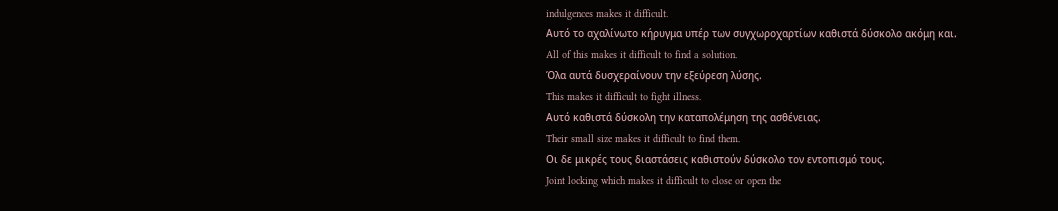indulgences makes it difficult.
Αυτό το αχαλίνωτο κήρυγμα υπέρ των συγχωροχαρτίων καθιστά δύσκολο ακόμη και.
All of this makes it difficult to find a solution.
Όλα αυτά δυσχεραίνουν την εξεύρεση λύσης.
This makes it difficult to fight illness.
Αυτό καθιστά δύσκολη την καταπολέμηση της ασθένειας.
Their small size makes it difficult to find them.
Οι δε μικρές τους διαστάσεις καθιστούν δύσκολο τον εντοπισμό τους.
Joint locking which makes it difficult to close or open the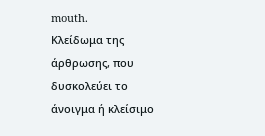mouth.
Κλείδωμα της άρθρωσης, που δυσκολεύει το άνοιγμα ή κλείσιμο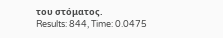του στόματος.
Results: 844, Time: 0.0475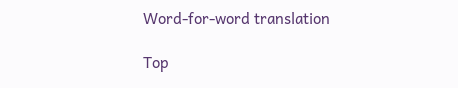Word-for-word translation

Top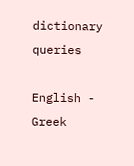dictionary queries

English - Greek